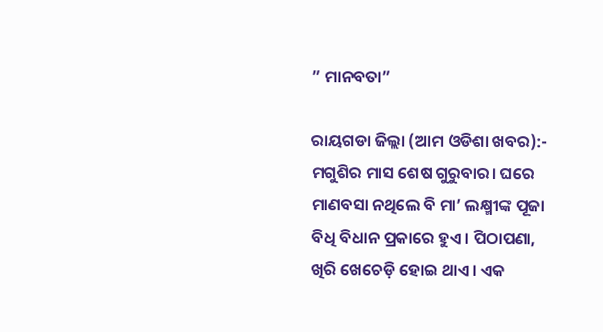” ମାନବତା”

ରାୟଗଡା ଜିଲ୍ଲା (ଆମ ଓଡିଶା ଖବର):-
ମଗୁଶିର ମାସ ଶେଷ ଗୁରୁବାର। ଘରେ ମାଣବସା ନଥିଲେ ବି ମା’ ଲକ୍ଷ୍ମୀଙ୍କ ପୂଜା ବିଧି ବିଧାନ ପ୍ରକାରେ ହୁଏ। ପିଠାପଣା, ଖିରି ଖେଚେଡ଼ି ହୋଇ ଥାଏ। ଏକ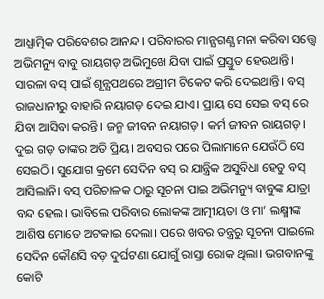ଆଧ୍ଯାତ୍ମିକ ପରିବେଶର ଆନନ୍ଦ। ପରିବାରର ମାନ୍ଯଗଣ୍ଯ ମନା କରିବା ସତ୍ତ୍ବେ ଅଭିମନ୍ୟୁ ବାବୁ ରାୟଗଡ଼ ଅଭିମୁଖେ ଯିବା ପାଇଁ ପ୍ରସ୍ତୁତ ହେଉଥାନ୍ତି। ସାରଳା ବସ୍ ପାଇଁ ଶୂନ୍ଯପଥରେ ଅଗ୍ରୀମ ଟିକେଟ କରି ଦେଇଥାନ୍ତି। ବସ୍ ରାଜଧାନୀରୁ ବାହାରି ନୟାଗଡ଼ ଦେଇ ଯାଏ। ପ୍ରାୟ ସେ ସେଇ ବସ୍ ରେ ଯିବା ଆସିବା କରନ୍ତି। ଜନ୍ମ ଜୀବନ ନୟାଗଡ଼। କର୍ମ ଜୀବନ ରାୟଗଡ଼। ଦୁଇ ଗଡ଼ ତାଙ୍କର ଅତି ପ୍ରିୟ। ଅବସର ପରେ ପିଲାମାନେ ଯେଉଁଠି ସେ ସେଇଠି। ସୁଯୋଗ କ୍ରମେ ସେଦିନ ବସ୍ ର ଯାନ୍ତ୍ରିକ ଅସୁବିଧା ହେତୁ ବସ୍ ଆସିଲାନି। ବସ୍ ପରିଚାଳକ ଠାରୁ ସୂଚନା ପାଇ ଅଭିମନ୍ୟୁ ବାବୁଙ୍କ ଯାତ୍ରା ବନ୍ଦ ହେଲ। ଭାବିଲେ ପରିବାର ଲୋକଙ୍କ ଆତ୍ମୀୟତା ଓ ମା’ ଲକ୍ଷ୍ମୀଙ୍କ ଆଶିଷ ମୋତେ ଅଟକାଇ ଦେଲା। ପରେ ଖବର ତନ୍ତ୍ରରୁ ସୂଚନା ପାଇଲେ ସେଦିନ କୌଣସି ବଡ଼ ଦୁର୍ଘଟଣା ଯୋଗୁଁ ରାସ୍ତା ରୋକ ଥିଲା। ଭଗବାନଙ୍କୁ କୋଟି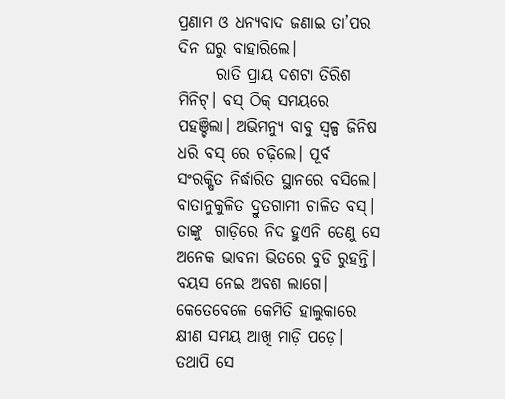ପ୍ରଣାମ ଓ ଧନ୍ଯବାଦ ଜଣାଇ ତା’ପର ଦିନ ଘରୁ ବାହାରିଲେ।
      ରାତି ପ୍ରାୟ ଦଶଟା ତିରିଶ ମିନିଟ୍। ବସ୍ ଠିକ୍ ସମୟରେ ପହଞ୍ଚିଲା। ଅଭିମନ୍ୟୁ ବାବୁ ସ୍ବଳ୍ପ ଜିନିଷ ଧରି ବସ୍ ରେ ଚଢ଼ିଲେ। ପୂର୍ବ ସଂରକ୍ଷିତ ନିର୍ଦ୍ଧାରିତ ସ୍ଥାନରେ ବସିଲେ। ବାତାନୁକୁଳିତ ଦ୍ରୁତଗାମୀ ଚାଳିତ ବସ୍। ତାଙ୍କୁ  ଗାଡ଼ିରେ ନିଦ ହୁଏନି ତେଣୁ ସେ ଅନେକ ଭାବନା ଭିତରେ ବୁଡି ରୁହନ୍ତି। ବୟସ ନେଇ ଅବଶ ଲାଗେ। କେତେବେଳେ କେମିତି ହାଲୁକାରେ କ୍ଷୀଣ ସମୟ ଆଖି ମାଡ଼ି ପଡ଼େ। ତଥାପି ସେ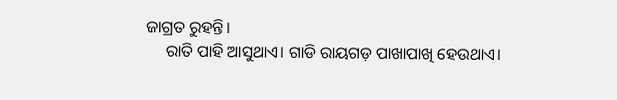ଜାଗ୍ରତ ରୁହନ୍ତି।
     ରାତି ପାହି ଆସୁଥାଏ। ଗାଡି ରାୟଗଡ଼ ପାଖାପାଖି ହେଉଥାଏ।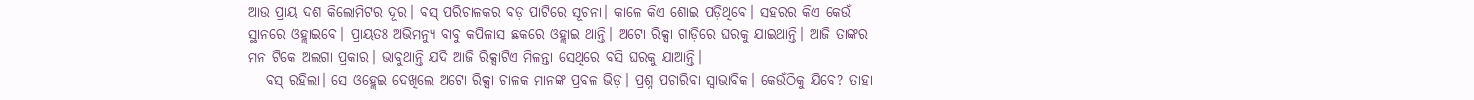ଆଉ ପ୍ରାୟ ଦଶ କିଲୋମିଟର ଦୂର। ବସ୍ ପରିଚାଳକର ବଡ଼ ପାଟିରେ ସୂଚନା। କାଳେ କିଏ ଶୋଇ ପଡ଼ିଥିବେ। ସହରର କିଏ କେଉଁ ସ୍ଥାନରେ ଓହ୍ଲାଇବେ। ପ୍ରାୟତଃ ଅଭିମନ୍ୟୁ ବାବୁ କପିଳାସ ଛକରେ ଓହ୍ଲାଇ ଥାନ୍ତି। ଅଟୋ ରିକ୍ସା ଗାଡ଼ିରେ ଘରକୁ ଯାଇଥାନ୍ତି। ଆଜି ତାଙ୍କର ମନ ଟିକେ ଅଲଗା ପ୍ରକାର। ଭାବୁଥାନ୍ତି ଯଦି ଆଜି ରିକ୍ସାଟିଏ ମିଳନ୍ତା ସେଥିରେ ବସି ଘରକୁ ଯାଆନ୍ତି।
   ବସ୍ ରହିଲା। ସେ ଓହ୍ଲେଇ ଦେଖିଲେ ଅଟୋ ରିକ୍ସା ଚାଳକ ମାନଙ୍କ ପ୍ରବଳ ଭିଡ଼। ପ୍ରଶ୍ନ ପଚାରିବା ସ୍ବାଭାବିକ। କେଉଁଠିକୁ ଯିବେ? ତାହା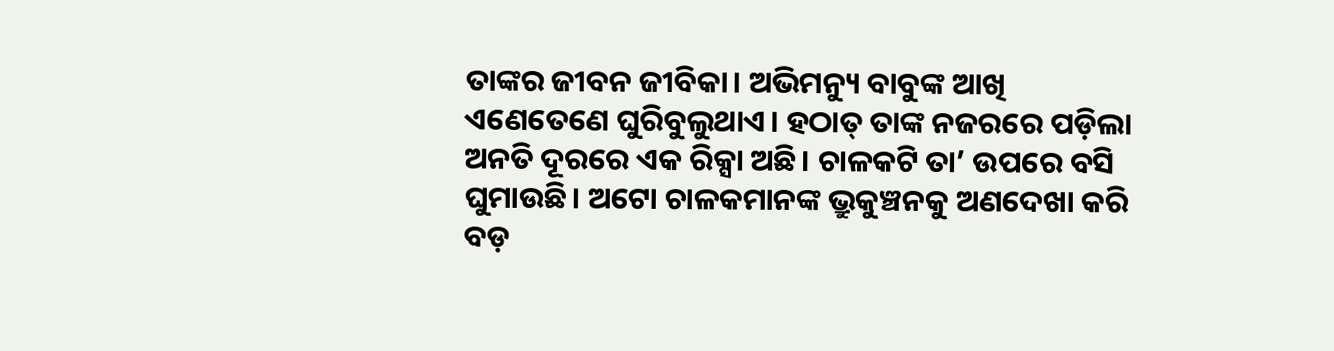ତାଙ୍କର ଜୀବନ ଜୀବିକା। ଅଭିମନ୍ୟୁ ବାବୁଙ୍କ ଆଖି ଏଣେତେଣେ ଘୁରିବୁଲୁଥାଏ। ହଠାତ୍ ତାଙ୍କ ନଜରରେ ପଡ଼ିଲା ଅନତି ଦୂରରେ ଏକ ରିକ୍ସା ଅଛି। ଚାଳକଟି ତା’ ଉପରେ ବସି ଘୁମାଉଛି। ଅଟୋ ଚାଳକମାନଙ୍କ ଭ୍ରୁକୁଞ୍ଚନକୁ ଅଣଦେଖା କରି ବଡ଼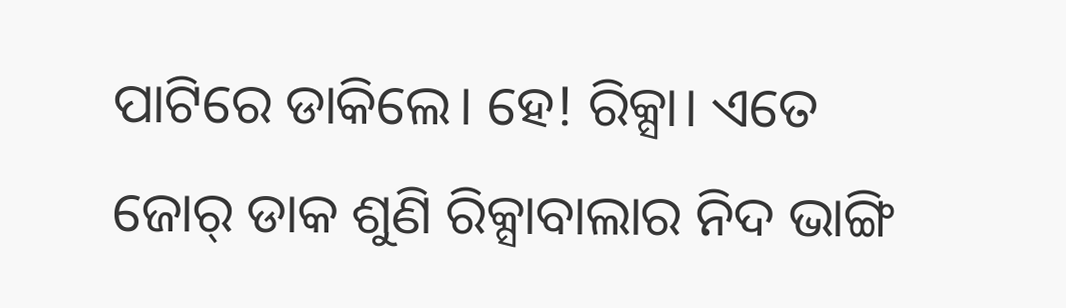ପାଟିରେ ଡାକିଲେ। ହେ! ରିକ୍ସା। ଏତେ ଜୋର୍ ଡାକ ଶୁଣି ରିକ୍ସାବାଲାର ନିଦ ଭାଙ୍ଗି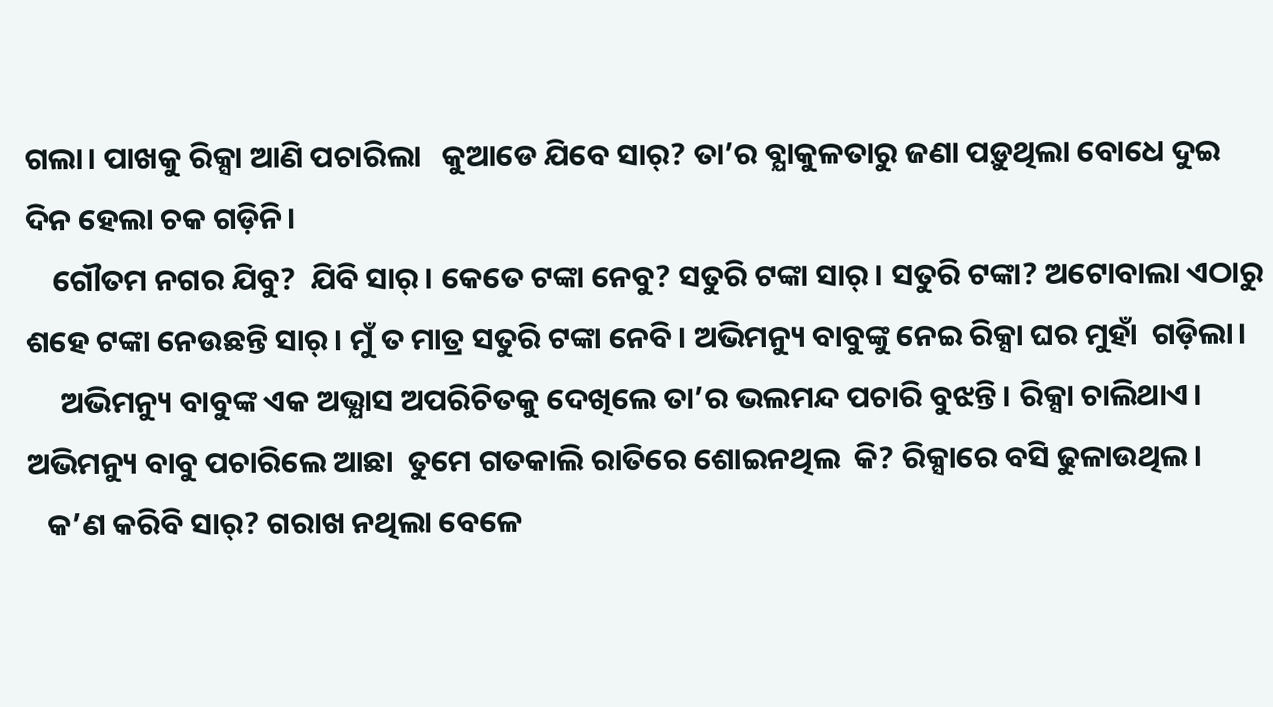ଗଲା। ପାଖକୁ ରିକ୍ସା ଆଣି ପଚାରିଲା   କୁଆଡେ ଯିବେ ସାର୍? ତା’ର ବ୍ଯାକୁଳତାରୁ ଜଣା ପଡ଼ୁଥିଲା ବୋଧେ ଦୁଇ ଦିନ ହେଲା ଚକ ଗଡ଼ିନି।
    ଗୌତମ ନଗର ଯିବୁ?  ଯିବି ସାର୍। କେତେ ଟଙ୍କା ନେବୁ? ସତୁରି ଟଙ୍କା ସାର୍। ସତୁରି ଟଙ୍କା? ଅଟୋବାଲା ଏଠାରୁ ଶହେ ଟଙ୍କା ନେଉଛନ୍ତି ସାର୍। ମୁଁ ତ ମାତ୍ର ସତୁରି ଟଙ୍କା ନେବି। ଅଭିମନ୍ୟୁ ବାବୁଙ୍କୁ ନେଇ ରିକ୍ସା ଘର ମୁହାଁ  ଗଡ଼ିଲା।
     ଅଭିମନ୍ୟୁ ବାବୁଙ୍କ ଏକ ଅଭ୍ଯାସ ଅପରିଚିତକୁ ଦେଖିଲେ ତା’ର ଭଲମନ୍ଦ ପଚାରି ବୁଝନ୍ତି। ରିକ୍ସା ଚାଲିଥାଏ। ଅଭିମନ୍ୟୁ ବାବୁ ପଚାରିଲେ ଆଛା  ତୁମେ ଗତକାଲି ରାତିରେ ଶୋଇନଥିଲ  କି? ରିକ୍ସାରେ ବସି ଢୁଳାଉଥିଲ।
   କ’ଣ କରିବି ସାର୍? ଗରାଖ ନଥିଲା ବେଳେ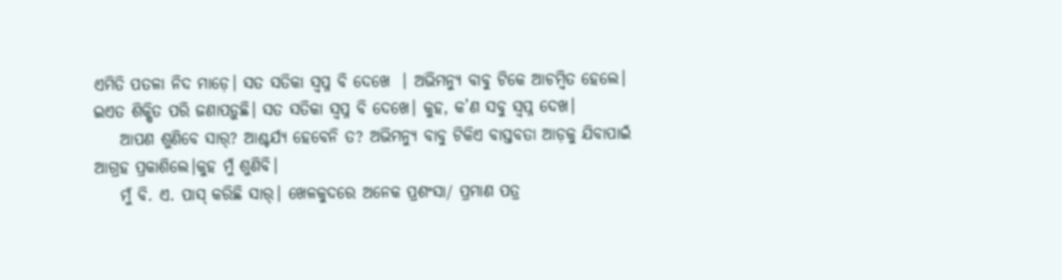ଏମିତି ପତଳା ନିଦ ମାଡ଼େ। ସତ ସତିକା ସ୍ବପ୍ନ ବି ଦେଖେ  । ଅଭିମନ୍ୟୁ ବାବୁ ଟିକେ ଆଚମ୍ବିତ ହେଲେ। ଇଏତ ଶିକ୍ଷିତ ପରି ଜଣାପଡ଼ୁଛି। ସତ ସତିକା ସ୍ବପ୍ନ ବି ଦେଖେ। କୁହ, କ’ଣ ସବୁ ସ୍ବପ୍ନ ଦେଖ।
    ଆପଣ ଶୁଣିବେ ସାର୍? ଆଶ୍ଚର୍ଯ୍ୟ ହେବେନି ତ? ଅଭିମନ୍ୟୁ ବାବୁ ଟିକିଏ ବାସ୍ତବତା ଆଡ଼କୁ ଯିବାପାଇଁ ଆଗ୍ରହ ପ୍ରକାଶିଲେ।କୁହ ମୁଁ ଶୁଣିବି।
    ମୁଁ ବି. ଏ. ପାସ୍ କରିଛି ସାର୍। ଖେଳକୁଦରେ ଅନେକ ପ୍ରଶଂସା/ ପ୍ରମାଣ ପତ୍ର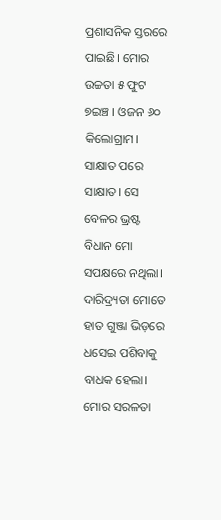ପ୍ରଶାସନିକ ସ୍ତରରେ ପାଇଛି। ମୋର ଉଚ୍ଚତା ୫ ଫୁଟ ୭ଇଞ୍ଚ । ଓଜନ ୬୦ କିଲୋଗ୍ରାମ। ସାକ୍ଷାତ ପରେ ସାକ୍ଷାତ। ସେ ବେଳର ଭ୍ରଷ୍ଟ ବିଧାନ ମୋ ସପକ୍ଷରେ ନଥିଲା। ଦାରିଦ୍ର୍ୟତା ମୋତେ ହାତ ଗୁଞ୍ଜା ଭିଡ଼ରେ ଧସେଇ ପଶିବାକୁ ବାଧକ ହେଲା। ମୋର ସରଳତା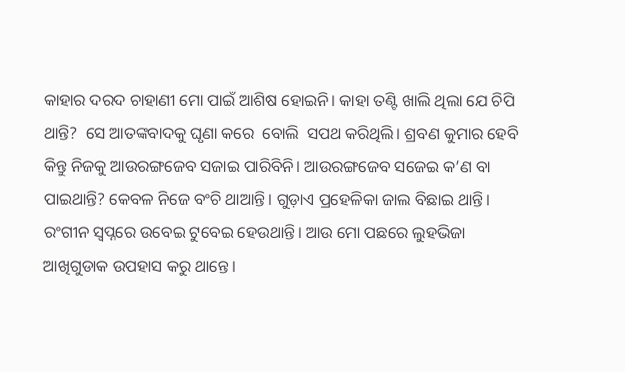କାହାର ଦରଦ ଚାହାଣୀ ମୋ ପାଇଁ ଆଶିଷ ହୋଇନି। କାହା ତଣ୍ଟି ଖାଲି ଥିଲା ଯେ ଚିପି ଥାନ୍ତି?  ସେ ଆତଙ୍କବାଦକୁ ଘୃଣା କରେ  ବୋଲି  ସପଥ କରିଥିଲି। ଶ୍ରବଣ କୁମାର ହେବି  କିନ୍ତୁ ନିଜକୁ ଆଉରଙ୍ଗଜେବ ସଜାଇ ପାରିବିନି। ଆଉରଙ୍ଗଜେବ ସଜେଇ କ’ଣ ବା ପାଇଥାନ୍ତି? କେବଳ ନିଜେ ବଂଚି ଥାଆନ୍ତି। ଗୁଡ଼ାଏ ପ୍ରହେଳିକା ଜାଲ ବିଛାଇ ଥାନ୍ତି। ରଂଗୀନ ସ୍ବପ୍ନରେ ଉବେଇ ଟୁବେଇ ହେଉଥାନ୍ତି। ଆଉ ମୋ ପଛରେ ଲୁହଭିଜା ଆଖିଗୁଡାକ ଉପହାସ କରୁ ଥାନ୍ତେ।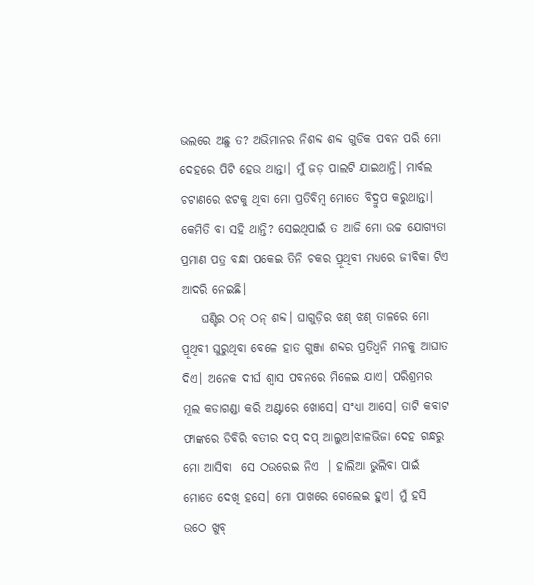ଭଲରେ ଅଛୁ ତ? ଅଭିମାନର ନିଶବ୍ଦ ଶବ୍ଦ ଗୁଡିକ ପବନ ପରି ମୋ ଦେହରେ ପିଟି ହେଉ ଥାନ୍ତା। ମୁଁ ଜଡ଼ ପାଲଟି ଯାଇଥାନ୍ତି। ମାର୍ବଲ ଚଟାଣରେ ଝଟକୁ ଥିବା ମୋ ପ୍ରତିବିମ୍ବ ମୋତେ ବିଦ୍ରୁପ କରୁଥାନ୍ତା। କେମିତି ବା ସହି ଥାନ୍ତି? ସେଇଥିପାଇଁ ତ ଆଜି ମୋ ଉଚ୍ଚ ଯୋଗ୍ଯତା ପ୍ରମାଣ ପତ୍ର ବନ୍ଧା ପକେଇ ତିନି ଚକର ପ୍ରୂଥିବୀ ମଧ୍ଯରେ ଜୀବିକା ଟିଏ ଆଦରି ନେଇଛି।
    ଘଣ୍ଟିର ଠନ୍ ଠନ୍ ଶବ୍ଦ। ଘାଗୁଡ଼ିର ଝଣ୍ ଝଣ୍ ତାଳରେ ମୋ ପ୍ରୂଥିବୀ ଘୁରୁଥିବା ବେଳେ ହାତ ଗୁଞ୍ଜା ଶବ୍ଦର ପ୍ରତିଧ୍ଵନି ମନକୁ ଆଘାତ ଦିଏ। ଅନେକ ଦୀର୍ଘ ଶ୍ବାସ ପବନରେ ମିଳେଇ ଯାଏ। ପରିଶ୍ରମର ମୂଲ କଡାଗଣ୍ଡା କରି ଅଣ୍ଟାରେ ଖୋସେ। ସଂଧ୍ଯା ଆସେ। ତାଟି କବାଟ ଫାଙ୍କରେ ଡିବିରି ବତୀର ଦପ୍ ଦପ୍ ଆଲୁଅ।ଝାଳଭିଜା ଦେହ ଗନ୍ଧରୁ ମୋ ଆସିବା  ସେ ଠଉରେଇ ନିଏ  । ହାଲିଆ ଭୁଲିବା ପାଇଁ ମୋତେ ଦେଖି ହସେ। ମୋ ପାଖରେ ଗେଲେଇ ହୁଏ। ମୁଁ ହସି ଉଠେ ଖୁବ୍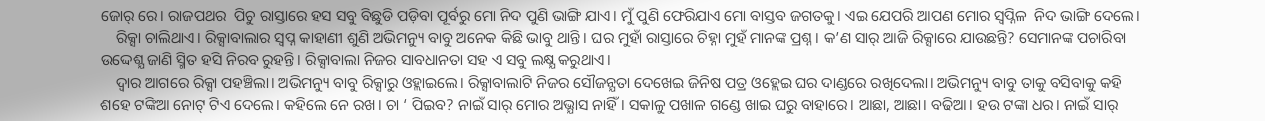ଜୋର୍ ରେ। ରାଜପଥର  ପିଚୁ ରାସ୍ତାରେ ହସ ସବୁ ବିଛୁଡି ପଡ଼ିବା ପୂର୍ବରୁ ମୋ ନିଦ ପୁଣି ଭାଙ୍ଗି ଯାଏ। ମୁଁ ପୁଣି ଫେରିଯାଏ ମୋ ବାସ୍ତବ ଜଗତକୁ। ଏଇ ଯେପରି ଆପଣ ମୋର ସ୍ବପ୍ନିଳ  ନିଦ ଭାଙ୍ଗି ଦେଲେ।
    ରିକ୍ସା ଚାଲିଥାଏ। ରିକ୍ସାବାଲାର ସ୍ବପ୍ନ କାହାଣୀ ଶୁଣି ଅଭିମନ୍ୟୁ ବାବୁ ଅନେକ କିଛି ଭାବୁ ଥାନ୍ତି। ଘର ମୁହାଁ ରାସ୍ତାରେ ଚିହ୍ନା ମୁହଁ ମାନଙ୍କ ପ୍ରଶ୍ନ। କ’ଣ ସାର୍ ଆଜି ରିକ୍ସାରେ ଯାଉଛନ୍ତି? ସେମାନଙ୍କ ପଚାରିବା ଉଦ୍ଦେଶ୍ଯ ଜାଣି ସ୍ମିତ ହସି ନିରବ ରୁହନ୍ତି। ରିକ୍ସାବାଲା ନିଜର ସାବଧାନତା ସହ ଏ ସବୁ ଲକ୍ଷ୍ଯ କରୁଥାଏ।
    ଦ୍ବାର ଆଗରେ ରିକ୍ସା ପହଞ୍ଚିଲା। ଅଭିମନ୍ୟୁ ବାବୁ ରିକ୍ସାରୁ ଓହ୍ଲାଇଲେ। ରିକ୍ସାବାଲାଟି ନିଜର ସୌଜନ୍ଯତା ଦେଖେଇ ଜିନିଷ ପତ୍ର ଓହ୍ଲେଇ ଘର ଦାଣ୍ଡରେ ରଖିଦେଲା। ଅଭିମନ୍ୟୁ ବାବୁ ତାକୁ ବସିବାକୁ କହି ଶହେ ଟଙ୍କିଆ ନୋଟ୍ ଟିଏ ଦେଲେ। କହିଲେ ନେ ରଖ। ଚା ‘ ପିଇବ? ନାଇଁ ସାର୍ ମୋର ଅଭ୍ଯାସ ନାହିଁ। ସକାଳୁ ପଖାଳ ଗଣ୍ଡେ ଖାଇ ଘରୁ ବାହାରେ। ଆଛା, ଆଛା। ବଢିଆ। ହଉ ଟଙ୍କା ଧର। ନାଇଁ ସାର୍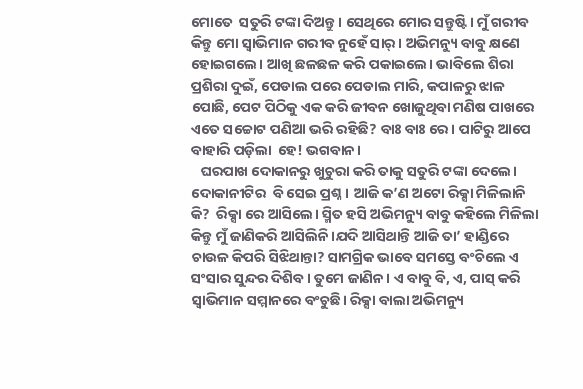ମୋତେ  ସତୁରି ଟଙ୍କା ଦିଅନ୍ତୁ। ସେଥିରେ ମୋର ସନ୍ତୁଷ୍ଟି। ମୁଁ ଗରୀବ କିନ୍ତୁ ମୋ ସ୍ବାଭିମାନ ଗରୀବ ନୁହେଁ ସାର୍। ଅଭିମନ୍ୟୁ ବାବୁ କ୍ଷଣେ ହୋଇଗଲେ। ଆଖି ଛଳଛଳ କରି ପକାଇଲେ। ଭାବିଲେ ଶିରା ପ୍ରଶିରା ଦୁଇଁ, ପେଡାଲ ପରେ ପେଡାଲ ମାରି, କପାଳରୁ ଝାଳ ପୋଛି, ପେଟ ପିଠିକୁ ଏକ କରି ଜୀବନ ଖୋଜୁଥିବା ମଣିଷ ପାଖରେ ଏତେ ସଚ୍ଚୋଟ ପଣିଆ ଭରି ରହିଛି? ବାଃ ବାଃ ରେ। ପାଟିରୁ ଆପେ ବାହାରି ପଡ଼ିଲା  ହେ! ଭଗବାନ।
   ଘରପାଖ ଦୋକାନରୁ ଖୁଚୁରା କରି ତାକୁ ସତୁରି ଟଙ୍କା ଦେଲେ। ଦୋକାନୀଟିର  ବି ସେଇ ପ୍ରଶ୍ନ। ଆଜି କ’ଣ ଅଟୋ ରିକ୍ସା ମିଳିଲାନି କି?  ରିକ୍ସା ରେ ଆସିଲେ। ସ୍ମିତ ହସି ଅଭିମନ୍ୟୁ ବାବୁ କହିଲେ ମିଳିଲା କିନ୍ତୁ ମୁଁ ଜାଣିକରି ଆସିଲିନି।ଯଦି ଆସିଥାନ୍ତି ଆଜି ତା’ ହାଣ୍ଡିରେ ଚାଉଳ କିପରି ସିଝିଥାନ୍ତା? ସାମଗ୍ରିକ ଭାବେ ସମସ୍ତେ ବଂଚିଲେ ଏ ସଂସାର ସୁନ୍ଦର ଦିଶିବ। ତୁମେ ଜାଣିନ। ଏ ବାବୁ ବି, ଏ, ପାସ୍ କରି ସ୍ବାଭିମାନ ସମ୍ମାନରେ ବଂଚୁଛି। ରିକ୍ସା ବାଲା ଅଭିମନ୍ୟୁ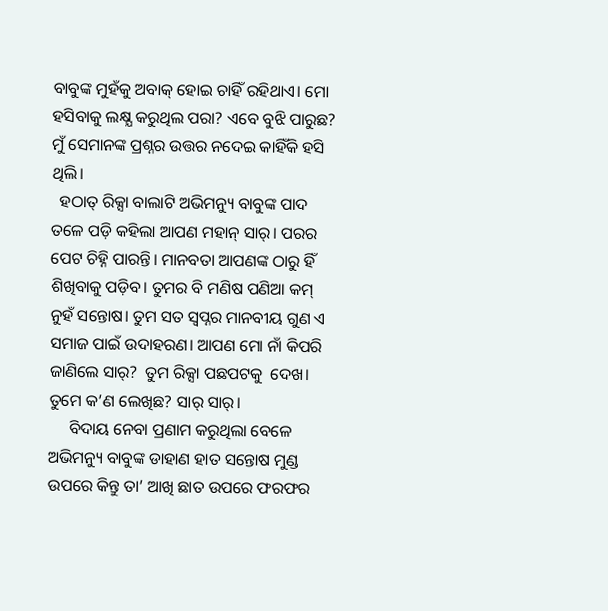ବାବୁଙ୍କ ମୁହଁକୁ ଅବାକ୍ ହୋଇ ଚାହିଁ ରହିଥାଏ। ମୋ ହସିବାକୁ ଲକ୍ଷ୍ଯ କରୁଥିଲ ପରା? ଏବେ ବୁଝି ପାରୁଛ? ମୁଁ ସେମାନଙ୍କ ପ୍ରଶ୍ନର ଉତ୍ତର ନଦେଇ କାହିଁକି ହସି ଥିଲି।
  ହଠାତ୍ ରିକ୍ସା ବାଲାଟି ଅଭିମନ୍ୟୁ ବାବୁଙ୍କ ପାଦ ତଳେ ପଡ଼ି କହିଲା ଆପଣ ମହାନ୍ ସାର୍। ପରର ପେଟ ଚିହ୍ନି ପାରନ୍ତି। ମାନବତା ଆପଣଙ୍କ ଠାରୁ ହିଁ ଶିଖିବାକୁ ପଡ଼ିବ। ତୁମର ବି ମଣିଷ ପଣିଆ କମ୍ ନୁହଁ ସନ୍ତୋଷ। ତୁମ ସତ ସ୍ବପ୍ନର ମାନବୀୟ ଗୁଣ ଏ ସମାଜ ପାଇଁ ଉଦାହରଣ। ଆପଣ ମୋ ନାଁ କିପରି ଜାଣିଲେ ସାର୍?  ତୁମ ରିକ୍ସା ପଛପଟକୁ  ଦେଖ। ତୁମେ କ’ଣ ଲେଖିଛ? ସାର୍ ସାର୍।
     ବିଦାୟ ନେବା ପ୍ରଣାମ କରୁଥିଲା ବେଳେ ଅଭିମନ୍ୟୁ ବାବୁଙ୍କ ଡାହାଣ ହାତ ସନ୍ତୋଷ ମୁଣ୍ଡ ଉପରେ କିନ୍ତୁ ତା’ ଆଖି ଛାତ ଉପରେ ଫରଫର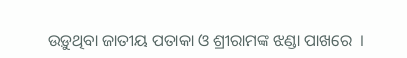ଉଡ଼ୁଥିବା ଜାତୀୟ ପତାକା ଓ ଶ୍ରୀରାମଙ୍କ ଝଣ୍ଡା ପାଖରେ  ।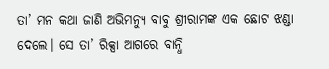ତା’ ମନ କଥା ଜାଣି ଅଭିମନ୍ୟୁ ବାବୁ ଶ୍ରୀରାମଙ୍କ ଏକ ଛୋଟ ଝଣ୍ଡା ଦେଲେ। ସେ ତା’ ରିକ୍ସା ଆଗରେ ବାନ୍ଧି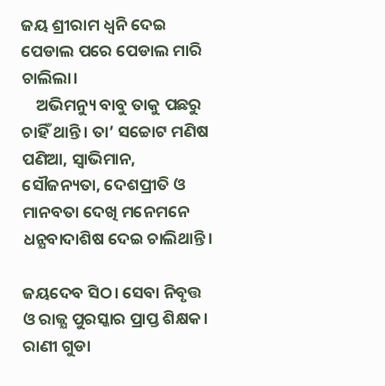ଜୟ ଶ୍ରୀରାମ ଧ୍ବନି ଦେଇ ପେଡାଲ ପରେ ପେଡାଲ ମାରି ଚାଲିଲା।
    ଅଭିମନ୍ୟୁ ବାବୁ ତାକୁ ପଛରୁ ଚାହିଁ ଥାନ୍ତି। ତା’ ସଚ୍ଚୋଟ ମଣିଷ ପଣିଆ, ସ୍ବାଭିମାନ, ସୌଜନ୍ୟତା, ଦେଶପ୍ରୀତି ଓ ମାନବତା ଦେଖି ମନେମନେ ଧନ୍ଯବାଦାଶିଷ ଦେଇ ଚାଲିଥାନ୍ତି।

ଜୟଦେବ ସିଠ। ସେବା ନିବୃତ୍ତ ଓ ରାଜ୍ଯ ପୁରସ୍କାର ପ୍ରାପ୍ତ ଶିକ୍ଷକ। ରାଣୀ ଗୁଡା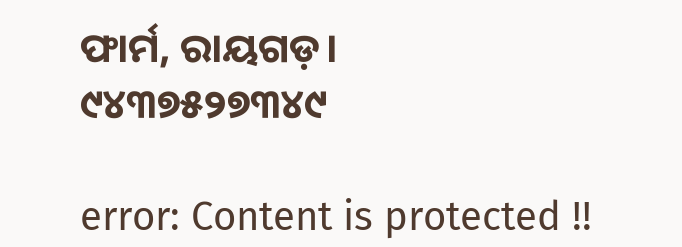ଫାର୍ମ, ରାୟଗଡ଼।
୯୪୩୭୫୨୭୩୪୯

error: Content is protected !!